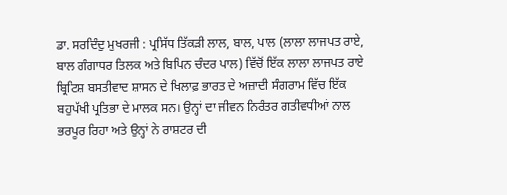ਡਾ. ਸਰਦਿੰਦੁ ਮੁਖਰਜੀ : ਪ੍ਰਸਿੱਧ ਤਿੱਕੜੀ ਲਾਲ, ਬਾਲ, ਪਾਲ (ਲਾਲਾ ਲਾਜਪਤ ਰਾਏ, ਬਾਲ ਗੰਗਾਧਰ ਤਿਲਕ ਅਤੇ ਬਿਪਿਨ ਚੰਦਰ ਪਾਲ) ਵਿੱਚੋਂ ਇੱਕ ਲਾਲਾ ਲਾਜਪਤ ਰਾਏ ਬ੍ਰਿਟਿਸ਼ ਬਸਤੀਵਾਦ ਸ਼ਾਸਨ ਦੇ ਖਿਲਾਫ਼ ਭਾਰਤ ਦੇ ਅਜ਼ਾਦੀ ਸੰਗਰਾਮ ਵਿੱਚ ਇੱਕ ਬਹੁਪੱਖੀ ਪ੍ਰਤਿਭਾ ਦੇ ਮਾਲਕ ਸਨ। ਉਨ੍ਹਾਂ ਦਾ ਜੀਵਨ ਨਿਰੰਤਰ ਗਤੀਵਧੀਆਂ ਨਾਲ ਭਰਪੂਰ ਰਿਹਾ ਅਤੇ ਉਨ੍ਹਾਂ ਨੇ ਰਾਸ਼ਟਰ ਦੀ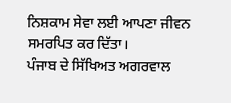ਨਿਸ਼ਕਾਮ ਸੇਵਾ ਲਈ ਆਪਣਾ ਜੀਵਨ ਸਮਰਪਿਤ ਕਰ ਦਿੱਤਾ।
ਪੰਜਾਬ ਦੇ ਸਿੱਖਿਅਤ ਅਗਰਵਾਲ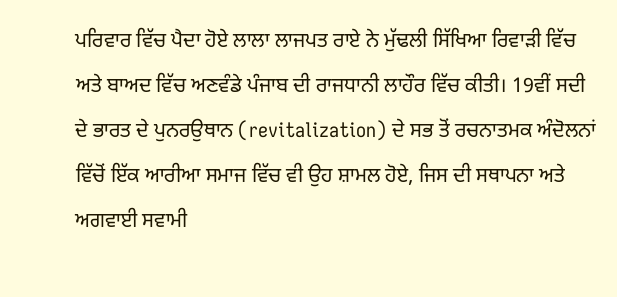ਪਰਿਵਾਰ ਵਿੱਚ ਪੈਦਾ ਹੋਏ ਲਾਲਾ ਲਾਜਪਤ ਰਾਏ ਨੇ ਮੁੱਢਲੀ ਸਿੱਖਿਆ ਰਿਵਾੜੀ ਵਿੱਚ ਅਤੇ ਬਾਅਦ ਵਿੱਚ ਅਣਵੰਡੇ ਪੰਜਾਬ ਦੀ ਰਾਜਧਾਨੀ ਲਾਹੌਰ ਵਿੱਚ ਕੀਤੀ। 19ਵੀਂ ਸਦੀ ਦੇ ਭਾਰਤ ਦੇ ਪੁਨਰਉਥਾਨ (revitalization) ਦੇ ਸਭ ਤੋਂ ਰਚਨਾਤਮਕ ਅੰਦੋਲਨਾਂ ਵਿੱਚੋਂ ਇੱਕ ਆਰੀਆ ਸਮਾਜ ਵਿੱਚ ਵੀ ਉਹ ਸ਼ਾਮਲ ਹੋਏ, ਜਿਸ ਦੀ ਸਥਾਪਨਾ ਅਤੇ ਅਗਵਾਈ ਸਵਾਮੀ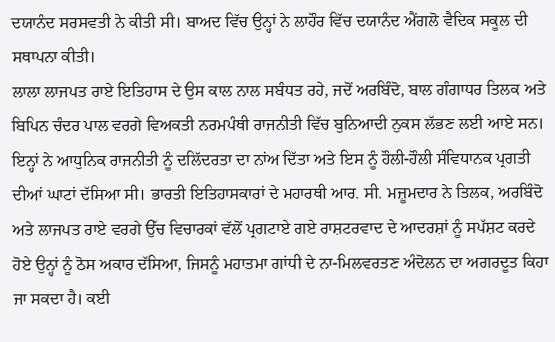ਦਯਾਨੰਦ ਸਰਸਵਤੀ ਨੇ ਕੀਤੀ ਸੀ। ਬਾਅਦ ਵਿੱਚ ਉਨ੍ਹਾਂ ਨੇ ਲਾਹੌਰ ਵਿੱਚ ਦਯਾਨੰਦ ਐਂਗਲੋ ਵੈਦਿਕ ਸਕੂਲ ਦੀ ਸਥਾਪਨਾ ਕੀਤੀ।
ਲਾਲਾ ਲਾਜਪਤ ਰਾਏ ਇਤਿਹਾਸ ਦੇ ਉਸ ਕਾਲ ਨਾਲ ਸਬੰਧਤ ਰਹੇ, ਜਦੋਂ ਅਰਬਿੰਦੋ, ਬਾਲ ਗੰਗਾਧਰ ਤਿਲਕ ਅਤੇ ਬਿਪਿਨ ਚੰਦਰ ਪਾਲ ਵਰਗੇ ਵਿਅਕਤੀ ਨਰਮਪੰਥੀ ਰਾਜਨੀਤੀ ਵਿੱਚ ਬੁਨਿਆਦੀ ਨੁਕਸ ਲੱਭਣ ਲਈ ਆਏ ਸਨ। ਇਨ੍ਹਾਂ ਨੇ ਆਧੁਨਿਕ ਰਾਜਨੀਤੀ ਨੂੰ ਦਲਿੱਦਰਤਾ ਦਾ ਨਾਂਅ ਦਿੱਤਾ ਅਤੇ ਇਸ ਨੂੰ ਹੌਲੀ-ਹੌਲੀ ਸੰਵਿਧਾਨਕ ਪ੍ਰਗਤੀ ਦੀਆਂ ਘਾਟਾਂ ਦੱਸਿਆ ਸੀ। ਭਾਰਤੀ ਇਤਿਹਾਸਕਾਰਾਂ ਦੇ ਮਹਾਰਥੀ ਆਰ. ਸੀ. ਮਜ਼ੂਮਦਾਰ ਨੇ ਤਿਲਕ, ਅਰਬਿੰਦੋ ਅਤੇ ਲਾਜਪਤ ਰਾਏ ਵਰਗੇ ਉੱਚ ਵਿਚਾਰਕਾਂ ਵੱਲੋਂ ਪ੍ਰਗਟਾਏ ਗਏ ਰਾਸ਼ਟਰਵਾਦ ਦੇ ਆਦਰਸ਼ਾਂ ਨੂੰ ਸਪੱਸ਼ਟ ਕਰਦੇ ਹੋਏ ਉਨ੍ਹਾਂ ਨੂੰ ਠੋਸ ਅਕਾਰ ਦੱਸਿਆ, ਜਿਸਨੂੰ ਮਹਾਤਮਾ ਗਾਂਧੀ ਦੇ ਨਾ-ਮਿਲਵਰਤਣ ਅੰਦੋਲਨ ਦਾ ਅਗਰਦੂਤ ਕਿਹਾ ਜਾ ਸਕਦਾ ਹੈ। ਕਈ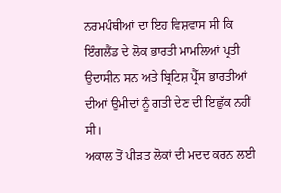ਨਰਮਪੰਥੀਆਂ ਦਾ ਇਹ ਵਿਸ਼ਵਾਸ ਸੀ ਕਿ ਇੰਗਲੈਂਡ ਦੇ ਲੋਕ ਭਾਰਤੀ ਮਾਮਲਿਆਂ ਪ੍ਰਤੀ ਉਦਾਸੀਨ ਸਨ ਅਤੇ ਬ੍ਰਿਟਿਸ਼ ਪ੍ਰੈੱਸ ਭਾਰਤੀਆਂ ਦੀਆਂ ਉਮੀਦਾਂ ਨੂੰ ਗਤੀ ਦੇਣ ਦੀ ਇਛੁੱਕ ਨਹੀਂ ਸੀ।
ਅਕਾਲ ਤੋਂ ਪੀੜਤ ਲੋਕਾਂ ਦੀ ਮਦਦ ਕਰਨ ਲਈ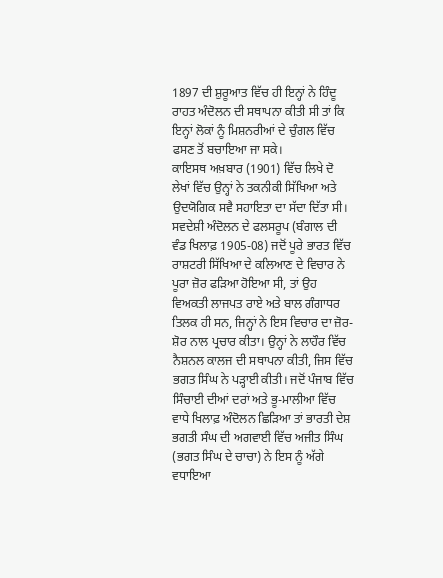1897 ਦੀ ਸ਼ੁਰੂਆਤ ਵਿੱਚ ਹੀ ਇਨ੍ਹਾਂ ਨੇ ਹਿੰਦੂ ਰਾਹਤ ਅੰਦੋਲਨ ਦੀ ਸਥਾਪਨਾ ਕੀਤੀ ਸੀ ਤਾਂ ਕਿ ਇਨ੍ਹਾਂ ਲੋਕਾਂ ਨੂੰ ਮਿਸ਼ਨਰੀਆਂ ਦੇ ਚੁੰਗਲ ਵਿੱਚ ਫਸਣ ਤੋਂ ਬਚਾਇਆ ਜਾ ਸਕੇ।
ਕਾਇਸਥ ਅਖ਼ਬਾਰ (1901) ਵਿੱਚ ਲਿਖੇ ਦੋ ਲੇਖਾਂ ਵਿੱਚ ਉਨ੍ਹਾਂ ਨੇ ਤਕਨੀਕੀ ਸਿੱਖਿਆ ਅਤੇ ਉਦਯੋਗਿਕ ਸਵੈ ਸਹਾਇਤਾ ਦਾ ਸੱਦਾ ਦਿੱਤਾ ਸੀ। ਸਵਦੇਸ਼ੀ ਅੰਦੋਲਨ ਦੇ ਫਲਸਰੂਪ (ਬੰਗਾਲ ਦੀ ਵੰਡ ਖਿਲਾਫ਼ 1905-08) ਜਦੋਂ ਪੂਰੇ ਭਾਰਤ ਵਿੱਚ ਰਾਸ਼ਟਰੀ ਸਿੱਖਿਆ ਦੇ ਕਲਿਆਣ ਦੇ ਵਿਚਾਰ ਨੇ ਪੂਰਾ ਜ਼ੋਰ ਫੜਿਆ ਹੋਇਆ ਸੀ, ਤਾਂ ਉਹ ਵਿਅਕਤੀ ਲਾਜਪਤ ਰਾਏ ਅਤੇ ਬਾਲ ਗੰਗਾਧਰ ਤਿਲਕ ਹੀ ਸਨ, ਜਿਨ੍ਹਾਂ ਨੇ ਇਸ ਵਿਚਾਰ ਦਾ ਜ਼ੋਰ-ਸ਼ੋਰ ਨਾਲ ਪ੍ਰਚਾਰ ਕੀਤਾ। ਉਨ੍ਹਾਂ ਨੇ ਲਾਹੌਰ ਵਿੱਚ ਨੈਸ਼ਨਲ ਕਾਲਜ ਦੀ ਸਥਾਪਨਾ ਕੀਤੀ, ਜਿਸ ਵਿੱਚ ਭਗਤ ਸਿੰਘ ਨੇ ਪੜ੍ਹਾਈ ਕੀਤੀ। ਜਦੋਂ ਪੰਜਾਬ ਵਿੱਚ ਸਿੰਚਾਈ ਦੀਆਂ ਦਰਾਂ ਅਤੇ ਭੂ-ਮਾਲੀਆ ਵਿੱਚ ਵਾਧੇ ਖਿਲਾਫ਼ ਅੰਦੋਲਨ ਛਿੜਿਆ ਤਾਂ ਭਾਰਤੀ ਦੇਸ਼ ਭਗਤੀ ਸੰਘ ਦੀ ਅਗਵਾਈ ਵਿੱਚ ਅਜੀਤ ਸਿੰਘ (ਭਗਤ ਸਿੰਘ ਦੇ ਚਾਚਾ) ਨੇ ਇਸ ਨੂੰ ਅੱਗੇ ਵਧਾਇਆ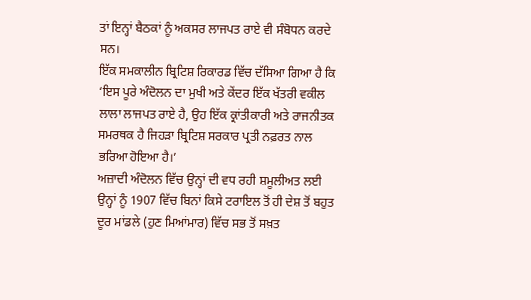ਤਾਂ ਇਨ੍ਹਾਂ ਬੈਠਕਾਂ ਨੂੰ ਅਕਸਰ ਲਾਜਪਤ ਰਾਏ ਵੀ ਸੰਬੋਧਨ ਕਰਦੇ ਸਨ।
ਇੱਕ ਸਮਕਾਲੀਨ ਬ੍ਰਿਟਿਸ਼ ਰਿਕਾਰਡ ਵਿੱਚ ਦੱਸਿਆ ਗਿਆ ਹੈ ਕਿ ‘ਇਸ ਪੂਰੇ ਅੰਦੋਲਨ ਦਾ ਮੁਖੀ ਅਤੇ ਕੇਂਦਰ ਇੱਕ ਖੱਤਰੀ ਵਕੀਲ ਲਾਲਾ ਲਾਜਪਤ ਰਾਏ ਹੈ, ਉਹ ਇੱਕ ਕ੍ਰਾਂਤੀਕਾਰੀ ਅਤੇ ਰਾਜਨੀਤਕ ਸਮਰਥਕ ਹੈ ਜਿਹੜਾ ਬ੍ਰਿਟਿਸ਼ ਸਰਕਾਰ ਪ੍ਰਤੀ ਨਫ਼ਰਤ ਨਾਲ ਭਰਿਆ ਹੋਇਆ ਹੈ।’
ਅਜ਼ਾਦੀ ਅੰਦੋਲਨ ਵਿੱਚ ਉਨ੍ਹਾਂ ਦੀ ਵਧ ਰਹੀ ਸ਼ਮੂਲੀਅਤ ਲਈ ਉਨ੍ਹਾਂ ਨੂੰ 1907 ਵਿੱਚ ਬਿਨਾਂ ਕਿਸੇ ਟਰਾਇਲ ਤੋਂ ਹੀ ਦੇਸ਼ ਤੋਂ ਬਹੁਤ ਦੂਰ ਮਾਂਡਲੇ (ਹੁਣ ਮਿਆਂਮਾਰ) ਵਿੱਚ ਸਭ ਤੋਂ ਸਖ਼ਤ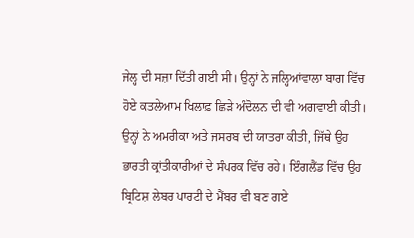ਜੇਲ੍ਹ ਦੀ ਸਜ਼ਾ ਦਿੱਤੀ ਗਈ ਸੀ। ਉਨ੍ਹਾਂ ਨੇ ਜਲ੍ਹਿਆਂਵਾਲਾ ਬਾਗ ਵਿੱਚ ਹੋਏ ਕਤਲੇਆਮ ਖਿਲਾਫ਼ ਛਿੜੇ ਅੰਦੋਲਨ ਦੀ ਵੀ ਅਗਵਾਈ ਕੀਤੀ।
ਉਨ੍ਹਾਂ ਨੇ ਅਮਰੀਕਾ ਅਤੇ ਜਸਰਬ ਦੀ ਯਾਤਰਾ ਕੀਤੀ, ਜਿੱਥੇ ਉਹ ਭਾਰਤੀ ਕ੍ਰਾਂਤੀਕਾਰੀਆਂ ਦੇ ਸੰਪਰਕ ਵਿੱਚ ਰਹੇ। ਇੰਗਲੈਂਡ ਵਿੱਚ ਉਹ ਬ੍ਰਿਟਿਸ਼ ਲੇਬਰ ਪਾਰਟੀ ਦੇ ਮੈਂਬਰ ਵੀ ਬਣ ਗਏ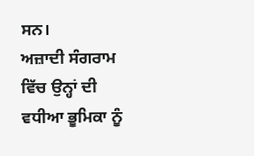ਸਨ।
ਅਜ਼ਾਦੀ ਸੰਗਰਾਮ ਵਿੱਚ ਉਨ੍ਹਾਂ ਦੀ ਵਧੀਆ ਭੂਮਿਕਾ ਨੂੰ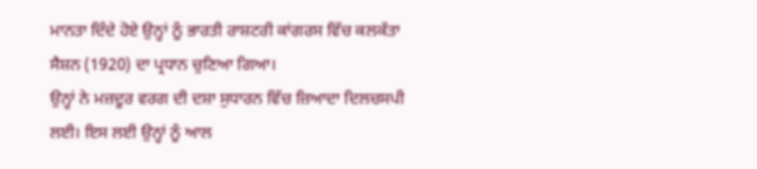ਮਾਨਤਾ ਦਿੰਦੇ ਹੋਏ ਉਨ੍ਹਾਂ ਨੂੰ ਭਾਰਤੀ ਰਾਸ਼ਟਰੀ ਕਾਂਗਰਸ ਵਿੱਚ ਕਲਕੱਤਾ ਸੈਸ਼ਨ (1920) ਦਾ ਪ੍ਰਧਾਨ ਚੁਣਿਆ ਗਿਆ।
ਉਨ੍ਹਾਂ ਨੇ ਮਜ਼ਦੂਰ ਵਰਗ ਦੀ ਦਸ਼ਾ ਸੁਧਾਰਨ ਵਿੱਚ ਜ਼ਿਆਦਾ ਦਿਲਚਸਪੀ ਲਈ। ਇਸ ਲਈ ਉਨ੍ਹਾਂ ਨੂੰ ਆਲ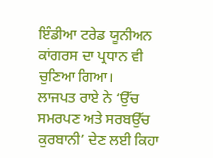ਇੰਡੀਆ ਟਰੇਡ ਯੂਨੀਅਨ ਕਾਂਗਰਸ ਦਾ ਪ੍ਰਧਾਨ ਵੀ ਚੁਣਿਆ ਗਿਆ।
ਲਾਜਪਤ ਰਾਏ ਨੇ ‘ਉੱਚ ਸਮਰਪਣ ਅਤੇ ਸਰਬਉੱਚ ਕੁਰਬਾਨੀ’ ਦੇਣ ਲਈ ਕਿਹਾ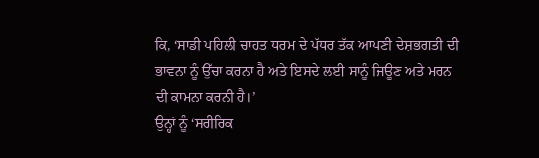ਕਿ, ‘ਸਾਡੀ ਪਹਿਲੀ ਚਾਹਤ ਧਰਮ ਦੇ ਪੱਧਰ ਤੱਕ ਆਪਣੀ ਦੇਸ਼ਭਗਤੀ ਦੀ ਭਾਵਨਾ ਨੂੰ ਉੱਚਾ ਕਰਨਾ ਹੈ ਅਤੇ ਇਸਦੇ ਲਈ ਸਾਨੂੰ ਜਿਊਣ ਅਤੇ ਮਰਨ ਦੀ ਕਾਮਨਾ ਕਰਨੀ ਹੈ।’
ਉਨ੍ਹਾਂ ਨੂੰ ‘ਸਰੀਰਿਕ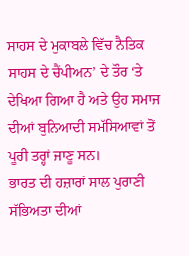ਸਾਹਸ ਦੇ ਮੁਕਾਬਲੇ ਵਿੱਚ ਨੈਤਿਕ ਸਾਹਸ ਦੇ ਚੈਂਪੀਅਨ’ ਦੇ ਤੌਰ ‘ਤੇ ਦੇਖਿਆ ਗਿਆ ਹੈ ਅਤੇ ਉਹ ਸਮਾਜ ਦੀਆਂ ਬੁਨਿਆਦੀ ਸਮੱਸਿਆਵਾਂ ਤੋਂ ਪੂਰੀ ਤਰ੍ਹਾਂ ਜਾਣੂ ਸਨ।
ਭਾਰਤ ਦੀ ਹਜ਼ਾਰਾਂ ਸਾਲ ਪੁਰਾਣੀ ਸੱਭਿਅਤਾ ਦੀਆਂ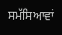ਸਮੱਸਿਆਵਾਂ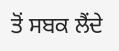ਤੋਂ ਸਬਕ ਲੈਂਦੇ